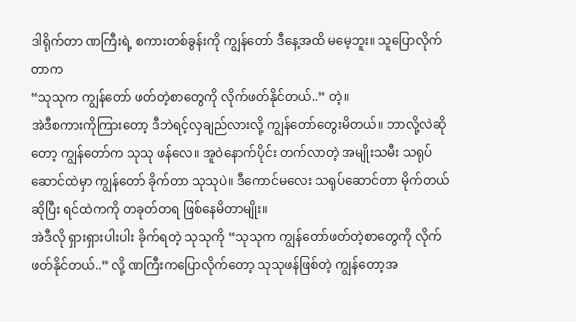ဒါရိုက်တာ ဏကြီးရဲ့ စကားတစ်ခွန်းကို ကျွန်တော် ဒီနေ့အထိ မမေ့ဘူး။ သူပြောလိုက်တာက
“သုသုက ကျွန်တော် ဖတ်တဲ့စာတွေကို လိုက်ဖတ်နိုင်တယ်..” တဲ့။
အဲဒီစကားကိုကြားတော့ ဒီဘဲရင့်လှချည်လားလို့ ကျွန်တော်တွေးမိတယ်။ ဘာလို့လဲဆိုတော့ ကျွန်တော်က သုသု ဖန်လေ။ အူဝဲနောက်ပိုင်း တက်လာတဲ့ အမျိုးသမီး သရုပ်ဆောင်ထဲမှာ ကျွန်တော် ခိုက်တာ သုသုပဲ။ ဒီကောင်မလေး သရုပ်ဆောင်တာ မိုက်တယ်ဆိုပြီး ရင်ထဲကကို တခုတ်တရ ဖြစ်နေမိတာမျိုး။
အဲဒီလို ရှားရှားပါးပါး ခိုက်ရတဲ့ သုသုကို “သုသုက ကျွန်တော်ဖတ်တဲ့စာတွေကို လိုက်ဖတ်နိုင်တယ်..” လို့ ဏကြီးကပြောလိုက်တော့ သုသုဖန်ဖြစ်တဲ့ ကျွန်တော့အ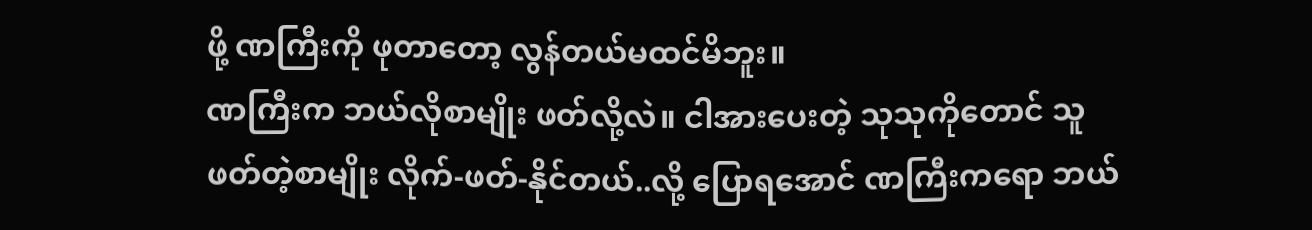ဖို့ ဏကြီးကို ဖုတာတော့ လွန်တယ်မထင်မိဘူး။
ဏကြီးက ဘယ်လိုစာမျိုး ဖတ်လို့လဲ။ ငါအားပေးတဲ့ သုသုကိုတောင် သူဖတ်တဲ့စာမျိုး လိုက်-ဖတ်-နိုင်တယ်..လို့ ပြောရအောင် ဏကြီးကရော ဘယ်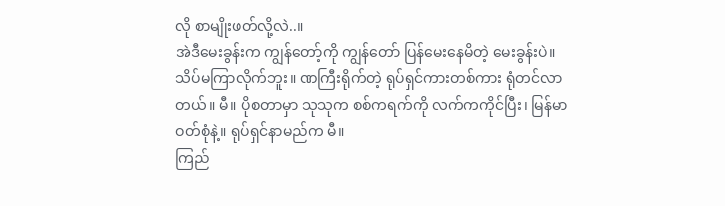လို စာမျိုးဖတ်လို့လဲ..။
အဲဒီမေးခွန်းက ကျွန်တော့်ကို ကျွန်တော် ပြန်မေးနေမိတဲ့ မေးခွန်းပဲ။
သိပ်မကြာလိုက်ဘူး။ ဏကြီးရိုက်တဲ့ ရုပ်ရှင်ကားတစ်ကား ရုံတင်လာတယ်။ မီ။ ပိုစတာမှာ သုသုက စစ်ကရက်ကို လက်ကကိုင်ပြီး၊ မြန်မာဝတ်စုံနဲ့။ ရုပ်ရှင်နာမည်က မီ။
ကြည်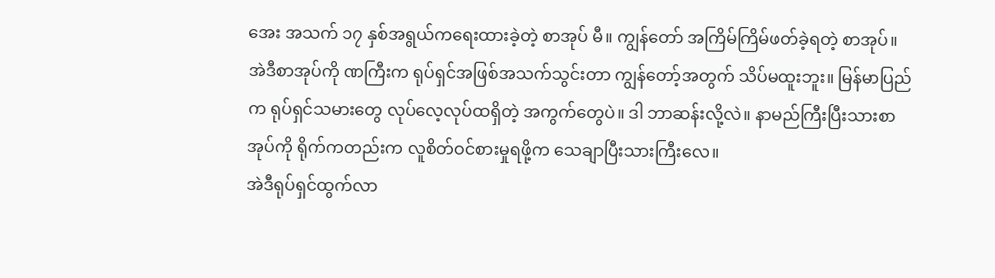အေး အသက် ၁၇ နှစ်အရွယ်ကရေးထားခဲ့တဲ့ စာအုပ် မီ။ ကျွန်တော် အကြိမ်ကြိမ်ဖတ်ခဲ့ရတဲ့ စာအုပ်။
အဲဒီစာအုပ်ကို ဏကြီးက ရုပ်ရှင်အဖြစ်အသက်သွင်းတာ ကျွန်တော့်အတွက် သိပ်မထူးဘူး။ မြန်မာပြည်က ရုပ်ရှင်သမားတွေ လုပ်လေ့လုပ်ထရှိတဲ့ အကွက်တွေပဲ။ ဒါ ဘာဆန်းလို့လဲ။ နာမည်ကြီးပြီးသားစာအုပ်ကို ရိုက်ကတည်းက လူစိတ်ဝင်စားမှုရဖို့က သေချာပြီးသားကြီးလေ။
အဲဒီရုပ်ရှင်ထွက်လာ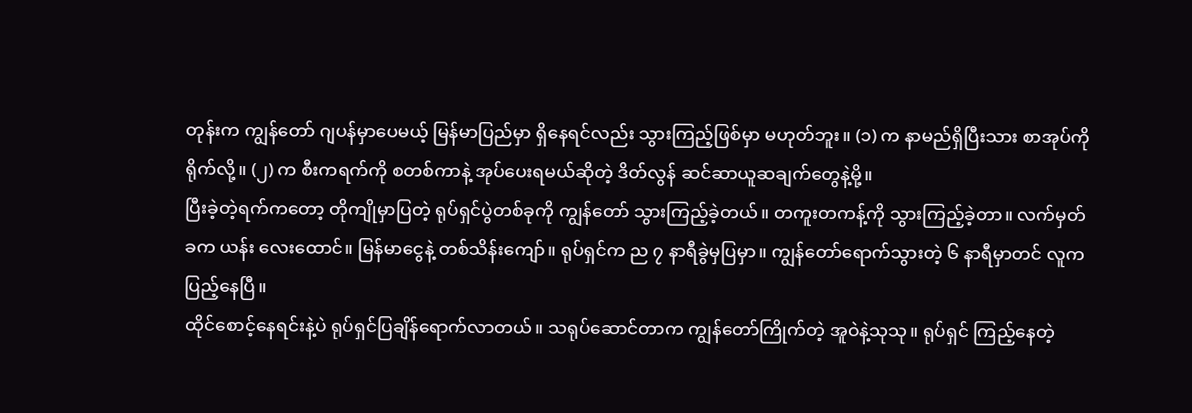တုန်းက ကျွန်တော် ဂျပန်မှာပေမယ့် မြန်မာပြည်မှာ ရှိနေရင်လည်း သွားကြည့်ဖြစ်မှာ မဟုတ်ဘူး။ (၁) က နာမည်ရှိပြီးသား စာအုပ်ကို ရိုက်လို့။ (၂) က စီးကရက်ကို စတစ်ကာနဲ့ အုပ်ပေးရမယ်ဆိုတဲ့ ဒိတ်လွန် ဆင်ဆာယူဆချက်တွေနဲ့မို့။
ပြီးခဲ့တဲ့ရက်ကတော့ တိုကျိုမှာပြတဲ့ ရုပ်ရှင်ပွဲတစ်ခုကို ကျွန်တော် သွားကြည့်ခဲ့တယ်။ တကူးတကန့်ကို သွားကြည့်ခဲ့တာ။ လက်မှတ်ခက ယန်း လေးထောင်။ မြန်မာငွေနဲ့ တစ်သိန်းကျော်။ ရုပ်ရှင်က ည ၇ နာရီခွဲမှပြမှာ။ ကျွန်တော်ရောက်သွားတဲ့ ၆ နာရီမှာတင် လူက ပြည့်နေပြီ။
ထိုင်စောင့်နေရင်းနဲ့ပဲ ရုပ်ရှင်ပြချိန်ရောက်လာတယ်။ သရုပ်ဆောင်တာက ကျွန်တော်ကြိုက်တဲ့ အူဝဲနဲ့သုသု။ ရုပ်ရှင် ကြည့်နေတဲ့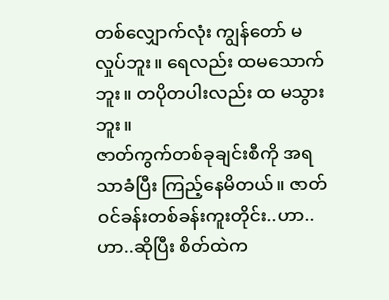တစ်လျှောက်လုံး ကျွန်တော် မလှုပ်ဘူး။ ရေလည်း ထမသောက်ဘူး။ တပိုတပါးလည်း ထ မသွားဘူး။
ဇာတ်ကွက်တစ်ခုချင်းစီကို အရသာခံပြီး ကြည့်နေမိတယ်။ ဇာတ်ဝင်ခန်းတစ်ခန်းကူးတိုင်း..ဟာ..ဟာ..ဆိုပြီး စိတ်ထဲက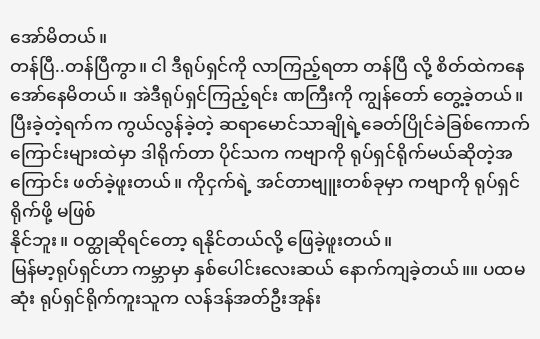အော်မိတယ်။
တန်ပြီ..တန်ပြီကွာ။ ငါ ဒီရုပ်ရှင်ကို လာကြည့်ရတာ တန်ပြီ လို့ စိတ်ထဲကနေ အော်နေမိတယ်။ အဲဒီရုပ်ရှင်ကြည့်ရင်း ဏကြီးကို ကျွန်တော် တွေ့ခဲ့တယ်။
ပြီးခဲ့တဲ့ရက်က ကွယ်လွန်ခဲ့တဲ့ ဆရာမောင်သာချိုရဲ့ခေတ်ပြိုင်ခဲခြစ်ကောက်ကြောင်းများထဲမှာ ဒါရိုက်တာ ပိုင်သက ကဗျာကို ရုပ်ရှင်ရိုက်မယ်ဆိုတဲ့အကြောင်း ဖတ်ခဲ့ဖူးတယ်။ ကိုငှက်ရဲ့ အင်တာဗျူးတစ်ခုမှာ ကဗျာကို ရုပ်ရှင်ရိုက်ဖို့ မဖြစ်
နိုင်ဘူး။ ဝတ္ထုဆိုရင်တော့ ရနိုင်တယ်လို့ ဖြေခဲ့ဖူးတယ်။
မြန်မာ့ရုပ်ရှင်ဟာ ကမ္ဘာမှာ နှစ်ပေါင်းလေးဆယ် နောက်ကျခဲ့တယ်။။ ပထမဆုံး ရုပ်ရှင်ရိုက်ကူးသူက လန်ဒန်အတ်ဦးအုန်း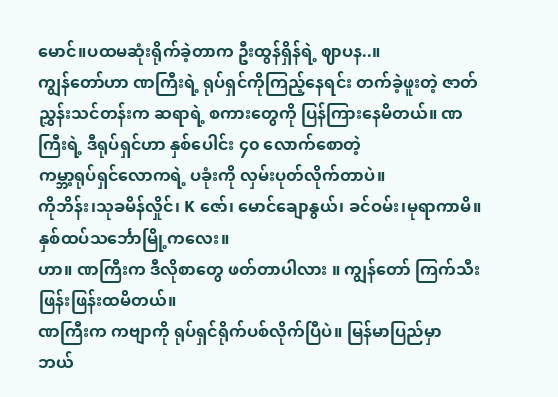မောင်။ပထမဆုံးရိုက်ခဲ့တာက ဦးထွန်ရှိန်ရဲ့ ဈာပန..။
ကျွန်တော်ဟာ ဏကြီးရဲ့ ရုပ်ရှင်ကိုကြည့်နေရင်း တက်ခဲ့ဖူးတဲ့ ဇာတ်ညွှန်းသင်တန်းက ဆရာရဲ့ စကားတွေကို ပြန်ကြားနေမိတယ်။ ဏကြီးရဲ့ ဒီရုပ်ရှင်ဟာ နှစ်ပေါင်း ၄၀ လောက်စောတဲ့
ကမ္ဘာ့ရုပ်ရှင်လောကရဲ့ ပခုံးကို လှမ်းပုတ်လိုက်တာပဲ။
ကိုဘိန်း၊သုခမိန်လှိုင်၊ K ဇော်၊ မောင်ချောနွယ်၊ ခင်ဝမ်း၊မုရာကာမိ။
နှစ်ထပ်သင်္ဘောမြို့ကလေး။
ဟာ။ ဏကြီးက ဒီလိုစာတွေ ဖတ်တာပါလား ။ ကျွန်တော် ကြက်သီး ဖြန်းဖြန်းထမိတယ်။
ဏကြီးက ကဗျာကို ရုပ်ရှင်ရိုက်ပစ်လိုက်ပြီပဲ။ မြန်မာပြည်မှာ
ဘယ်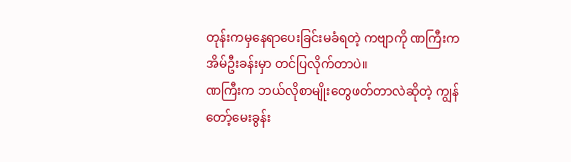တုန်းကမှနေရာပေးခြင်းမခံရတဲ့ ကဗျာကို ဏကြီးက
အိမ်ဦးခန်းမှာ တင်ပြလိုက်တာပဲ။
ဏကြီးက ဘယ်လိုစာမျိုးတွေဖတ်တာလဲဆိုတဲ့ ကျွန်တော့်မေးခွန်း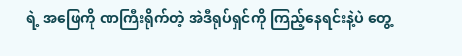ရဲ့ အဖြေကို ဏကြီးရိုက်တဲ့ အဲဒီရုပ်ရှင်ကို ကြည့်နေရင်းနဲ့ပဲ တွေ့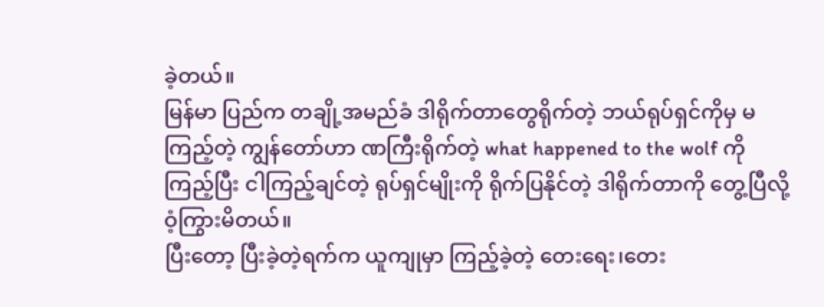ခဲ့တယ်။
မြန်မာ ပြည်က တချို့အမည်ခံ ဒါရိုက်တာတွေရိုက်တဲ့ ဘယ်ရုပ်ရှင်ကိုမှ မကြည့်တဲ့ ကျွန်တော်ဟာ ဏကြီးရိုက်တဲ့ what happened to the wolf ကို ကြည့်ပြီး ငါကြည့်ချင်တဲ့ ရုပ်ရှင်မျိုးကို ရိုက်ပြနိုင်တဲ့ ဒါရိုက်တာကို တွေ့ပြီလို့ ဝံ့ကြွားမိတယ်။
ပြီးတော့ ပြီးခဲ့တဲ့ရက်က ယူကျုမှာ ကြည့်ခဲ့တဲ့ တေးရေး၊တေး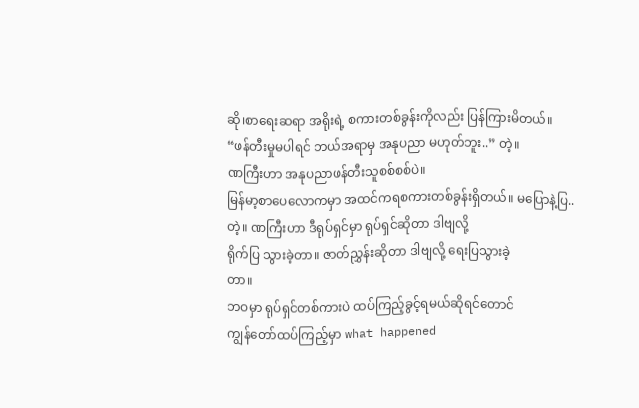ဆို၊စာရေးဆရာ အရိုးရဲ့ စကားတစ်ခွန်းကိုလည်း ပြန်ကြားမိတယ်။
“ဖန်တီးမှုမပါရင် ဘယ်အရာမှ အနုပညာ မဟုတ်ဘူး..” တဲ့။
ဏကြီးဟာ အနုပညာဖန်တီးသူစစ်စစ်ပဲ။
မြန်မာ့စာပေလောကမှာ အထင်ကရစကားတစ်ခွန်းရှိတယ်။ မပြောနဲ့ပြ..တဲ့။ ဏကြီးဟာ ဒီရုပ်ရှင်မှာ ရုပ်ရှင်ဆိုတာ ဒါဗျလို့
ရိုက်ပြ သွားခဲ့တာ။ ဇာတ်ညွှန်းဆိုတာ ဒါဗျလို့ ရေးပြသွားခဲ့
တာ။
ဘဝမှာ ရုပ်ရှင်တစ်ကားပဲ ထပ်ကြည့်ခွင့်ရမယ်ဆိုရင်တောင်
ကျွန်တော်ထပ်ကြည့်မှာ what happened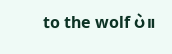to the wolf ပဲ။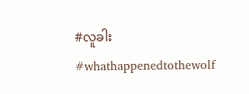#လူခါး
#whathappenedtothewolf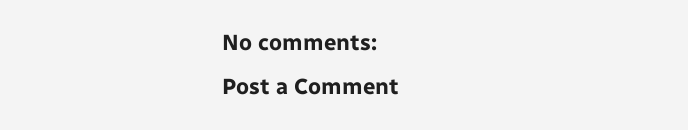No comments:
Post a Comment